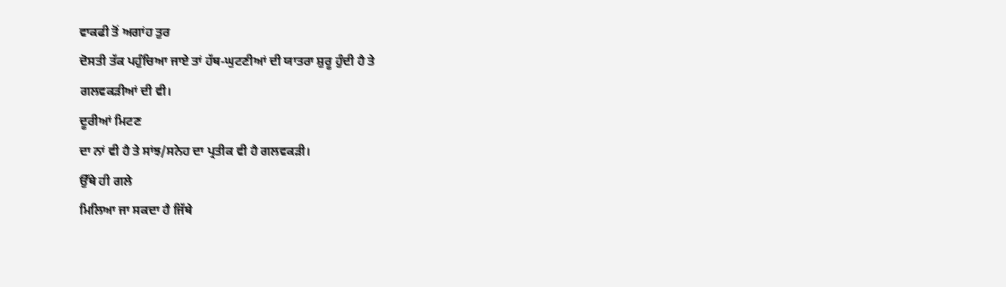ਵਾਕਫੀ ਤੋਂ ਅਗਾਂਹ ਤੁਰ
ਦੋਸਤੀ ਤੱਕ ਪਹੁੰਚਿਆ ਜਾਏ ਤਾਂ ਹੱਥ-ਘੁਟਣੀਆਂ ਦੀ ਯਾਤਰਾ ਸ਼ੁਰੂ ਹੁੰਦੀ ਹੈ ਤੇ
ਗਲਵਕੜੀਆਂ ਦੀ ਵੀ।
ਦੂਰੀਆਂ ਮਿਟਣ
ਦਾ ਨਾਂ ਵੀ ਹੈ ਤੇ ਸਾਂਝ/ਸਨੇਹ ਦਾ ਪ੍ਰਤੀਕ ਵੀ ਹੈ ਗਲਵਕੜੀ।
ਉੱਥੇ ਹੀ ਗਲੇ
ਮਿਲਿਆ ਜਾ ਸਕਦਾ ਹੈ ਜਿੱਥੇ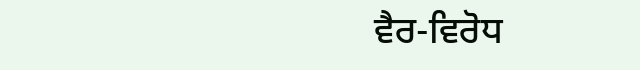ਵੈਰ-ਵਿਰੋਧ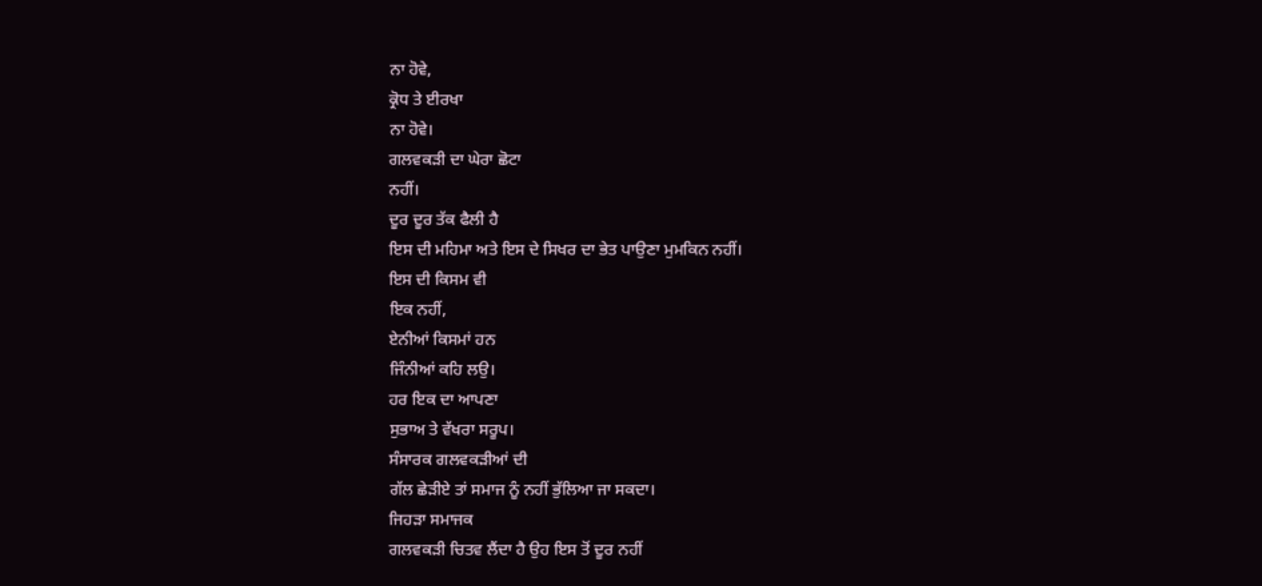ਨਾ ਹੋਵੇ,
ਕ੍ਰੋਧ ਤੇ ਈਰਖਾ
ਨਾ ਹੋਵੇ।
ਗਲਵਕੜੀ ਦਾ ਘੇਰਾ ਛੋਟਾ
ਨਹੀਂ।
ਦੂਰ ਦੂਰ ਤੱਕ ਫੈਲੀ ਹੈ
ਇਸ ਦੀ ਮਹਿਮਾ ਅਤੇ ਇਸ ਦੇ ਸਿਖਰ ਦਾ ਭੇਤ ਪਾਉਣਾ ਮੁਮਕਿਨ ਨਹੀਂ।
ਇਸ ਦੀ ਕਿਸਮ ਵੀ
ਇਕ ਨਹੀਂ,
ਏਨੀਆਂ ਕਿਸਮਾਂ ਹਨ
ਜਿੰਨੀਆਂ ਕਹਿ ਲਉ।
ਹਰ ਇਕ ਦਾ ਆਪਣਾ
ਸੁਭਾਅ ਤੇ ਵੱਖਰਾ ਸਰੂਪ।
ਸੰਸਾਰਕ ਗਲਵਕੜੀਆਂ ਦੀ
ਗੱਲ ਛੇੜੀਏ ਤਾਂ ਸਮਾਜ ਨੂੰ ਨਹੀਂ ਭੁੱਲਿਆ ਜਾ ਸਕਦਾ।
ਜਿਹੜਾ ਸਮਾਜਕ
ਗਲਵਕੜੀ ਚਿਤਵ ਲੈਂਦਾ ਹੈ ਉਹ ਇਸ ਤੋਂ ਦੂਰ ਨਹੀਂ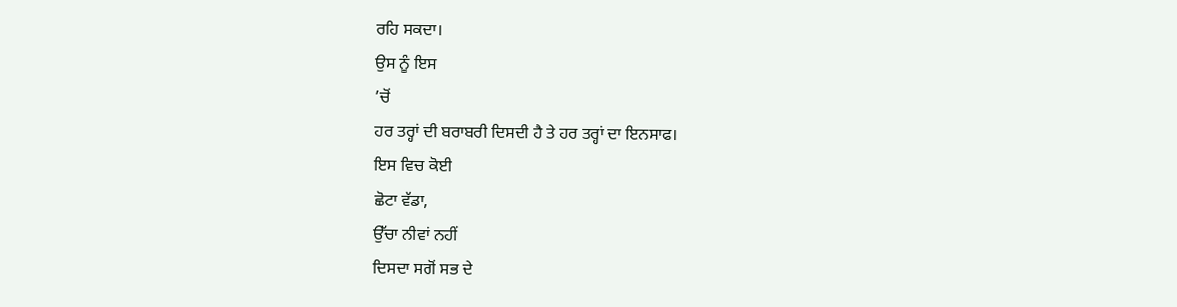ਰਹਿ ਸਕਦਾ।
ਉਸ ਨੂੰ ਇਸ
’ਚੋਂ
ਹਰ ਤਰ੍ਹਾਂ ਦੀ ਬਰਾਬਰੀ ਦਿਸਦੀ ਹੈ ਤੇ ਹਰ ਤਰ੍ਹਾਂ ਦਾ ਇਨਸਾਫ।
ਇਸ ਵਿਚ ਕੋਈ
ਛੋਟਾ ਵੱਡਾ,
ਉੱਚਾ ਨੀਵਾਂ ਨਹੀਂ
ਦਿਸਦਾ ਸਗੋਂ ਸਭ ਦੇ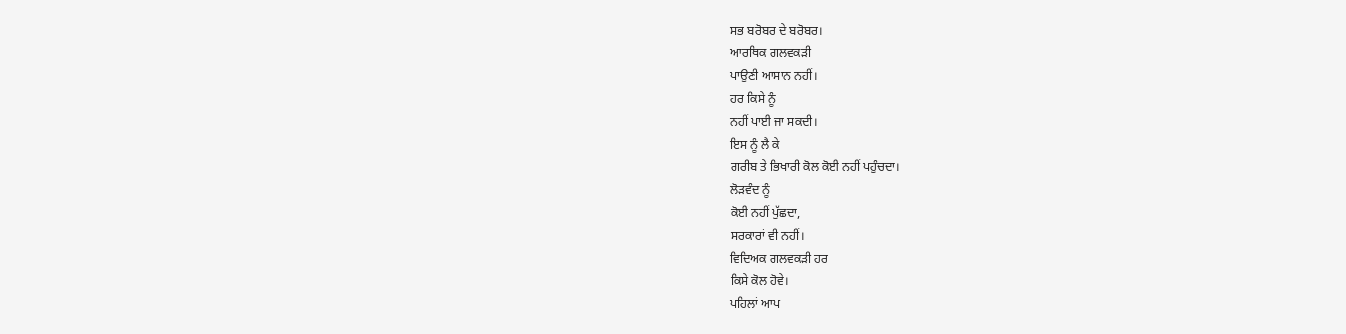ਸਭ ਬਰੋਬਰ ਦੇ ਬਰੋਬਰ।
ਆਰਥਿਕ ਗਲਵਕੜੀ
ਪਾਉਣੀ ਆਸਾਨ ਨਹੀਂ।
ਹਰ ਕਿਸੇ ਨੂੰ
ਨਹੀਂ ਪਾਈ ਜਾ ਸਕਦੀ।
ਇਸ ਨੂੰ ਲੈ ਕੇ
ਗਰੀਬ ਤੇ ਭਿਖਾਰੀ ਕੋਲ ਕੋਈ ਨਹੀਂ ਪਹੁੰਚਦਾ।
ਲੋੜਵੰਦ ਨੂੰ
ਕੋਈ ਨਹੀਂ ਪੁੱਛਦਾ,
ਸਰਕਾਰਾਂ ਵੀ ਨਹੀਂ।
ਵਿਦਿਅਕ ਗਲਵਕੜੀ ਹਰ
ਕਿਸੇ ਕੋਲ ਹੋਵੇ।
ਪਹਿਲਾਂ ਆਪ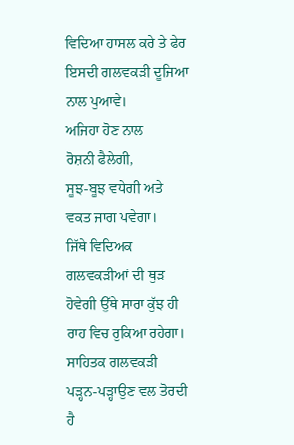ਵਿਦਿਆ ਹਾਸਲ ਕਰੇ ਤੇ ਫੇਰ ਇਸਦੀ ਗਲਵਕੜੀ ਦੂਜਿਆ ਨਾਲ ਪੁਆਵੇ।
ਅਜਿਹਾ ਹੋਣ ਨਾਲ
ਰੋਸ਼ਨੀ ਫੈਲੇਗੀ,
ਸੂਝ-ਬੂਝ ਵਧੇਗੀ ਅਤੇ
ਵਕਤ ਜਾਗ ਪਵੇਗਾ।
ਜਿੱਥੇ ਵਿਦਿਅਕ
ਗਲਵਕੜੀਆਂ ਦੀ ਥੁੜ ਹੋਵੇਗੀ ਉੱਥੇ ਸਾਰਾ ਕੁੱਝ ਹੀ ਰਾਹ ਵਿਚ ਰੁਕਿਆ ਰਹੇਗਾ।
ਸਾਹਿਤਕ ਗਲਵਕੜੀ
ਪੜ੍ਹਨ-ਪੜ੍ਹਾਉਣ ਵਲ ਤੋਰਦੀ ਹੈ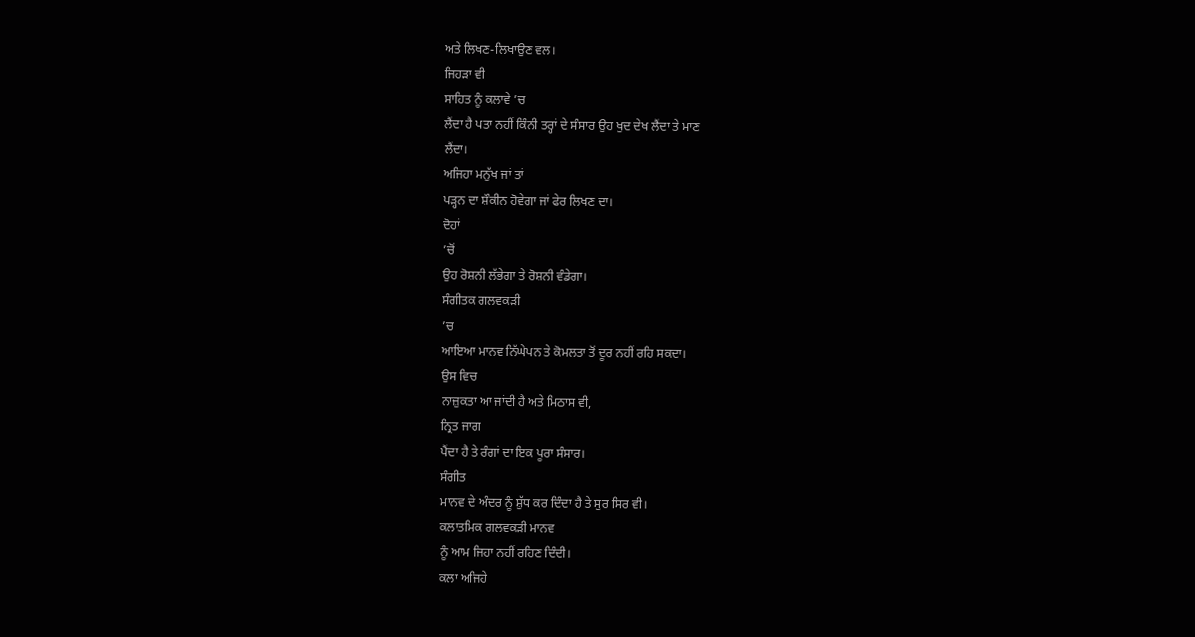ਅਤੇ ਲਿਖਣ-ਲਿਖਾਉਣ ਵਲ।
ਜਿਹੜਾ ਵੀ
ਸਾਹਿਤ ਨੂੰ ਕਲਾਵੇ ’ਚ
ਲੈਂਦਾ ਹੈ ਪਤਾ ਨਹੀਂ ਕਿੰਨੀ ਤਰ੍ਹਾਂ ਦੇ ਸੰਸਾਰ ਉਹ ਖੁਦ ਦੇਖ ਲੈਂਦਾ ਤੇ ਮਾਣ
ਲੈਂਦਾ।
ਅਜਿਹਾ ਮਨੁੱਖ ਜਾਂ ਤਾਂ
ਪੜ੍ਹਨ ਦਾ ਸ਼ੌਕੀਨ ਹੋਵੇਗਾ ਜਾਂ ਫੇਰ ਲਿਖਣ ਦਾ।
ਦੋਹਾਂ
’ਚੋਂ
ਉਹ ਰੋਸ਼ਨੀ ਲੱਭੇਗਾ ਤੇ ਰੋਸ਼ਨੀ ਵੰਡੇਗਾ।
ਸੰਗੀਤਕ ਗਲਵਕੜੀ
’ਚ
ਆਇਆ ਮਾਨਵ ਨਿੱਘੇਪਨ ਤੇ ਕੋਮਲਤਾ ਤੋਂ ਦੂਰ ਨਹੀਂ ਰਹਿ ਸਕਦਾ।
ਉਸ ਵਿਚ
ਨਾਜ਼ੁਕਤਾ ਆ ਜਾਂਦੀ ਹੈ ਅਤੇ ਮਿਠਾਸ ਵੀ,
ਨ੍ਰਿਤ ਜਾਗ
ਪੈਂਦਾ ਹੈ ਤੇ ਰੰਗਾਂ ਦਾ ਇਕ ਪੂਰਾ ਸੰਸਾਰ।
ਸੰਗੀਤ
ਮਾਨਵ ਦੇ ਅੰਦਰ ਨੂੰ ਸ਼ੁੱਧ ਕਰ ਦਿੰਦਾ ਹੈ ਤੇ ਸੁਰ ਸਿਰ ਵੀ।
ਕਲਾਤਮਿਕ ਗਲਵਕੜੀ ਮਾਨਵ
ਨੂੰ ਆਮ ਜਿਹਾ ਨਹੀਂ ਰਹਿਣ ਦਿੰਦੀ।
ਕਲਾ ਅਜਿਹੇ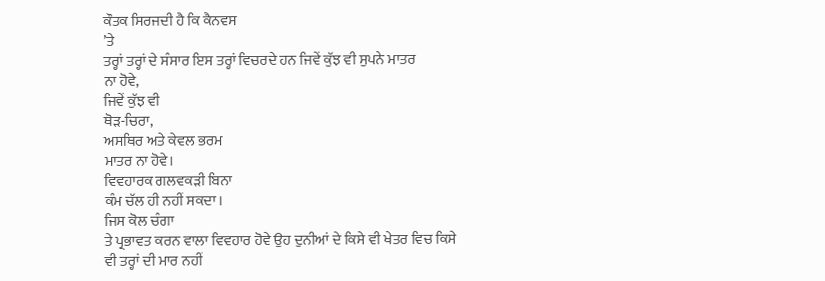ਕੌਤਕ ਸਿਰਜਦੀ ਹੈ ਕਿ ਕੈਨਵਸ
’ਤੇ
ਤਰ੍ਹਾਂ ਤਰ੍ਹਾਂ ਦੇ ਸੰਸਾਰ ਇਸ ਤਰ੍ਹਾਂ ਵਿਚਰਦੇ ਹਨ ਜਿਵੇਂ ਕੁੱਝ ਵੀ ਸੁਪਨੇ ਮਾਤਰ
ਨਾ ਹੋਵੇ,
ਜਿਵੇਂ ਕੁੱਝ ਵੀ
ਥੋੜ-ਚਿਰਾ,
ਅਸਥਿਰ ਅਤੇ ਕੇਵਲ ਭਰਮ
ਮਾਤਰ ਨਾ ਹੋਵੇ।
ਵਿਵਹਾਰਕ ਗਲਵਕੜੀ ਬਿਨਾ
ਕੰਮ ਚੱਲ ਹੀ ਨਹੀਂ ਸਕਦਾ।
ਜਿਸ ਕੋਲ ਚੰਗਾ
ਤੇ ਪ੍ਰਭਾਵਤ ਕਰਨ ਵਾਲਾ ਵਿਵਹਾਰ ਹੋਵੇ ਉਹ ਦੁਨੀਆਂ ਦੇ ਕਿਸੇ ਵੀ ਖੇਤਰ ਵਿਚ ਕਿਸੇ
ਵੀ ਤਰ੍ਹਾਂ ਦੀ ਮਾਰ ਨਹੀਂ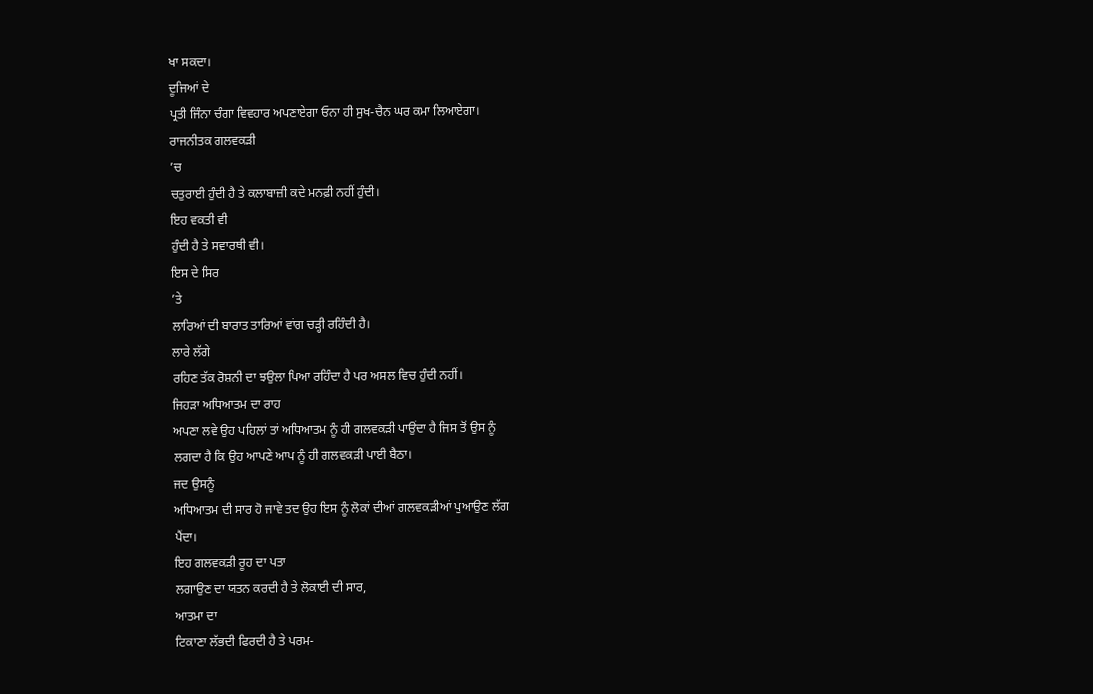ਖਾ ਸਕਦਾ।
ਦੂਜਿਆਂ ਦੇ
ਪ੍ਰਤੀ ਜਿੰਨਾ ਚੰਗਾ ਵਿਵਹਾਰ ਅਪਣਾਏਗਾ ਓਨਾ ਹੀ ਸੁਖ-ਚੈਨ ਘਰ ਕਮਾ ਲਿਆਏਗਾ।
ਰਾਜਨੀਤਕ ਗਲਵਕੜੀ
’ਚ
ਚਤੁਰਾਈ ਹੁੰਦੀ ਹੈ ਤੇ ਕਲਾਬਾਜ਼ੀ ਕਦੇ ਮਨਫ਼ੀ ਨਹੀਂ ਹੁੰਦੀ।
ਇਹ ਵਕਤੀ ਵੀ
ਹੁੰਦੀ ਹੈ ਤੇ ਸਵਾਰਥੀ ਵੀ।
ਇਸ ਦੇ ਸਿਰ
’ਤੇ
ਲਾਰਿਆਂ ਦੀ ਬਾਰਾਤ ਤਾਰਿਆਂ ਵਾਂਗ ਚੜ੍ਹੀ ਰਹਿੰਦੀ ਹੈ।
ਲਾਰੇ ਲੱਗੇ
ਰਹਿਣ ਤੱਕ ਰੋਸ਼ਨੀ ਦਾ ਝਉਲਾ ਪਿਆ ਰਹਿੰਦਾ ਹੈ ਪਰ ਅਸਲ ਵਿਚ ਹੁੰਦੀ ਨਹੀਂ।
ਜਿਹੜਾ ਅਧਿਆਤਮ ਦਾ ਰਾਹ
ਅਪਣਾ ਲਵੇ ਉਹ ਪਹਿਲਾਂ ਤਾਂ ਅਧਿਆਤਮ ਨੂੰ ਹੀ ਗਲਵਕੜੀ ਪਾਉਂਦਾ ਹੈ ਜਿਸ ਤੋਂ ਉਸ ਨੂੰ
ਲਗਦਾ ਹੈ ਕਿ ਉਹ ਆਪਣੇ ਆਪ ਨੂੰ ਹੀ ਗਲਵਕੜੀ ਪਾਈ ਬੈਠਾ।
ਜਦ ਉਸਨੂੰ
ਅਧਿਆਤਮ ਦੀ ਸਾਰ ਹੋ ਜਾਵੇ ਤਦ ਉਹ ਇਸ ਨੂੰ ਲੋਕਾਂ ਦੀਆਂ ਗਲਵਕੜੀਆਂ ਪੁਆਉਣ ਲੱਗ
ਪੈਂਦਾ।
ਇਹ ਗਲਵਕੜੀ ਰੂਹ ਦਾ ਪਤਾ
ਲਗਾਉਣ ਦਾ ਯਤਨ ਕਰਦੀ ਹੈ ਤੇ ਲੋਕਾਈ ਦੀ ਸਾਰ,
ਆਤਮਾ ਦਾ
ਟਿਕਾਣਾ ਲੱਭਦੀ ਫਿਰਦੀ ਹੈ ਤੇ ਪਰਮ-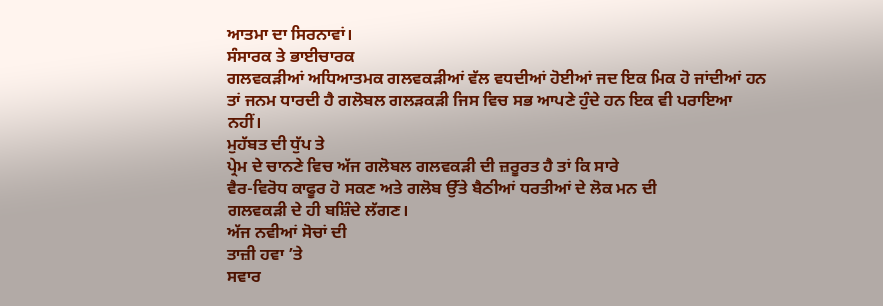ਆਤਮਾ ਦਾ ਸਿਰਨਾਵਾਂ।
ਸੰਸਾਰਕ ਤੇ ਭਾਈਚਾਰਕ
ਗਲਵਕੜੀਆਂ ਅਧਿਆਤਮਕ ਗਲਵਕੜੀਆਂ ਵੱਲ ਵਧਦੀਆਂ ਹੋਈਆਂ ਜਦ ਇਕ ਮਿਕ ਹੋ ਜਾਂਦੀਆਂ ਹਨ
ਤਾਂ ਜਨਮ ਧਾਰਦੀ ਹੈ ਗਲੋਬਲ ਗਲੜਕੜੀ ਜਿਸ ਵਿਚ ਸਭ ਆਪਣੇ ਹੁੰਦੇ ਹਨ ਇਕ ਵੀ ਪਰਾਇਆ
ਨਹੀਂ।
ਮੁਹੱਬਤ ਦੀ ਧੁੱਪ ਤੇ
ਪ੍ਰੇਮ ਦੇ ਚਾਨਣੇ ਵਿਚ ਅੱਜ ਗਲੋਬਲ ਗਲਵਕੜੀ ਦੀ ਜ਼ਰੂਰਤ ਹੈ ਤਾਂ ਕਿ ਸਾਰੇ
ਵੈਰ-ਵਿਰੋਧ ਕਾਫੂਰ ਹੋ ਸਕਣ ਅਤੇ ਗਲੋਬ ਉੱਤੇ ਬੈਠੀਆਂ ਧਰਤੀਆਂ ਦੇ ਲੋਕ ਮਨ ਦੀ
ਗਲਵਕੜੀ ਦੇ ਹੀ ਬਸ਼ਿੰਦੇ ਲੱਗਣ।
ਅੱਜ ਨਵੀਆਂ ਸੋਚਾਂ ਦੀ
ਤਾਜ਼ੀ ਹਵਾ ’ਤੇ
ਸਵਾਰ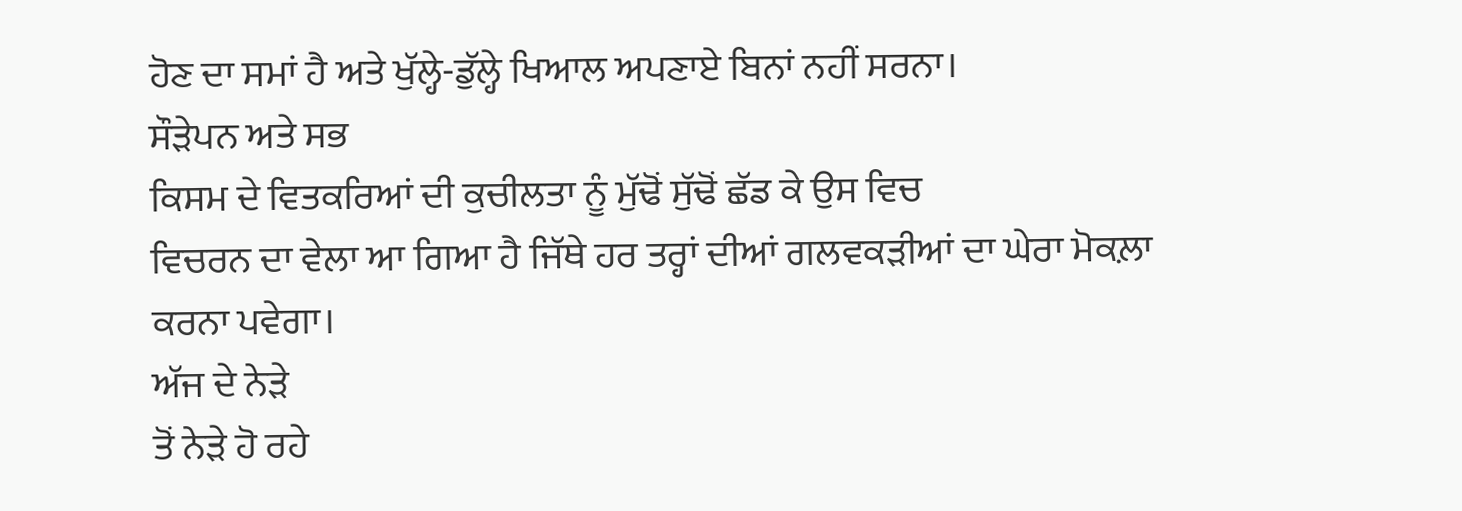ਹੋਣ ਦਾ ਸਮਾਂ ਹੈ ਅਤੇ ਖੁੱਲ੍ਹੇ-ਡੁੱਲ੍ਹੇ ਖਿਆਲ ਅਪਣਾਏ ਬਿਨਾਂ ਨਹੀਂ ਸਰਨਾ।
ਸੌੜੇਪਨ ਅਤੇ ਸਭ
ਕਿਸਮ ਦੇ ਵਿਤਕਰਿਆਂ ਦੀ ਕੁਚੀਲਤਾ ਨੂੰ ਮੁੱਢੋਂ ਸੁੱਢੋਂ ਛੱਡ ਕੇ ਉਸ ਵਿਚ
ਵਿਚਰਨ ਦਾ ਵੇਲਾ ਆ ਗਿਆ ਹੈ ਜਿੱਥੇ ਹਰ ਤਰ੍ਹਾਂ ਦੀਆਂ ਗਲਵਕੜੀਆਂ ਦਾ ਘੇਰਾ ਮੋਕਲ਼ਾ
ਕਰਨਾ ਪਵੇਗਾ।
ਅੱਜ ਦੇ ਨੇੜੇ
ਤੋਂ ਨੇੜੇ ਹੋ ਰਹੇ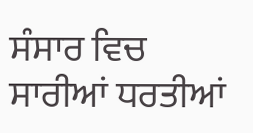ਸੰਸਾਰ ਵਿਚ ਸਾਰੀਆਂ ਧਰਤੀਆਂ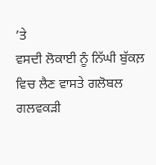’ਤੇ
ਵਸਦੀ ਲੋਕਾਈ ਨੂੰ ਨਿੱਘੀ ਬੁੱਕਲ਼ ਵਿਚ ਲੈਣ ਵਾਸਤੇ ਗਲੋਬਲ ਗਲਵਕੜੀ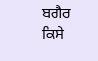ਬਗੈਰ ਕਿਸੇ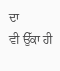ਦਾ
ਵੀ ਉੱਕਾ ਹੀ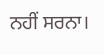ਨਹੀਂ ਸਰਨਾ।